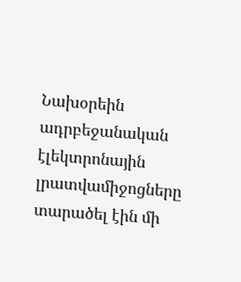Նախօրեին ադրբեջանական էլեկտրոնային լրատվամիջոցները տարածել էին մի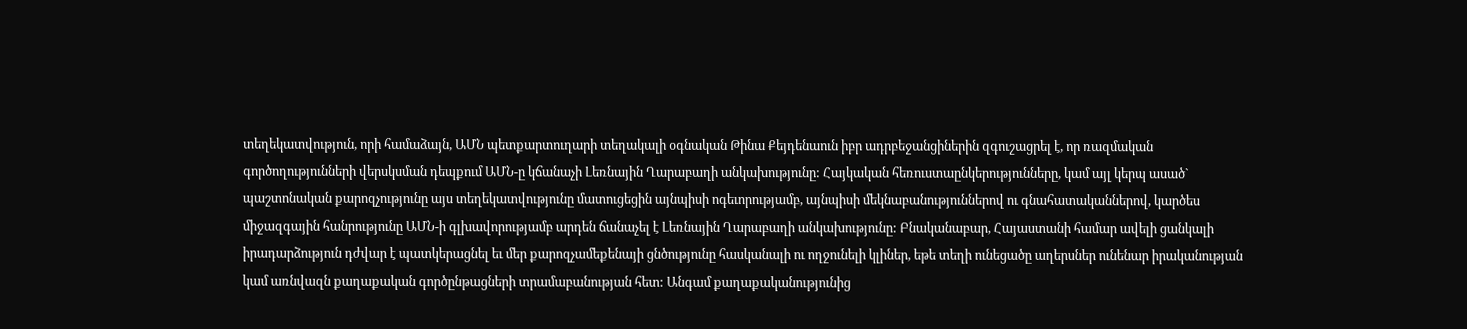տեղեկատվություն, որի համաձայն, ԱՄՆ պետքարտուղարի տեղակալի օգնական Թինա Քեյդենաուն իբր ադրբեջանցիներին զգուշացրել է, որ ռազմական գործողությունների վերսկսման դեպքում ԱՄՆ-ը կճանաչի Լեռնային Ղարաբաղի անկախությունը: Հայկական հեռուստաընկերությունները, կամ այլ կերպ ասած` պաշտոնական քարոզչությունը այս տեղեկատվությունը մատուցեցին այնպիսի ոգեւորությամբ, այնպիսի մեկնաբանություններով ու գնահատականներով, կարծես միջազգային հանրությունը ԱՄՆ-ի գլխավորությամբ արդեն ճանաչել է Լեռնային Ղարաբաղի անկախությունը: Բնականաբար, Հայաստանի համար ավելի ցանկալի իրադարձություն դժվար է պատկերացնել եւ մեր քարոզչամեքենայի ցնծությունը հասկանալի ու ողջունելի կլիներ, եթե տեղի ունեցածը աղերսներ ունենար իրականության կամ առնվազն քաղաքական գործընթացների տրամաբանության հետ: Անգամ քաղաքականությունից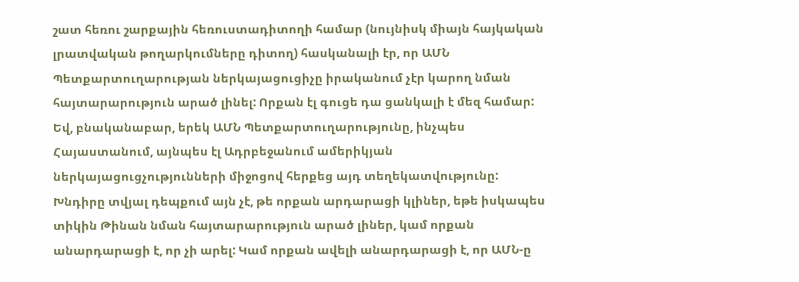շատ հեռու շարքային հեռուստադիտողի համար (նույնիսկ միայն հայկական լրատվական թողարկումները դիտող) հասկանալի էր, որ ԱՄՆ Պետքարտուղարության ներկայացուցիչը իրականում չէր կարող նման հայտարարություն արած լինել: Որքան էլ գուցե դա ցանկալի է մեզ համար: Եվ, բնականաբար, երեկ ԱՄՆ Պետքարտուղարությունը, ինչպես Հայաստանում, այնպես էլ Ադրբեջանում ամերիկյան ներկայացուցչությունների միջոցով հերքեց այդ տեղեկատվությունը: Խնդիրը տվյալ դեպքում այն չէ, թե որքան արդարացի կլիներ, եթե իսկապես տիկին Թինան նման հայտարարություն արած լիներ, կամ որքան անարդարացի է, որ չի արել: Կամ որքան ավելի անարդարացի է, որ ԱՄՆ-ը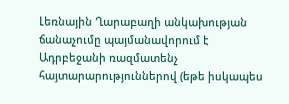Լեռնային Ղարաբաղի անկախության ճանաչումը պայմանավորում է Ադրբեջանի ռազմատենչ հայտարարություններով (եթե իսկապես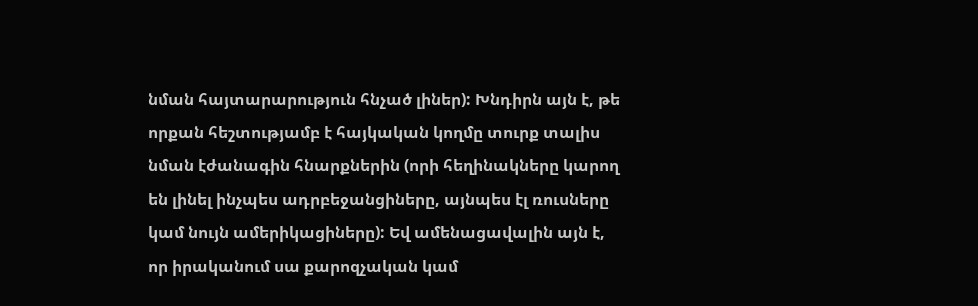նման հայտարարություն հնչած լիներ): Խնդիրն այն է, թե որքան հեշտությամբ է հայկական կողմը տուրք տալիս նման էժանագին հնարքներին (որի հեղինակները կարող են լինել ինչպես ադրբեջանցիները, այնպես էլ ռուսները կամ նույն ամերիկացիները): Եվ ամենացավալին այն է, որ իրականում սա քարոզչական կամ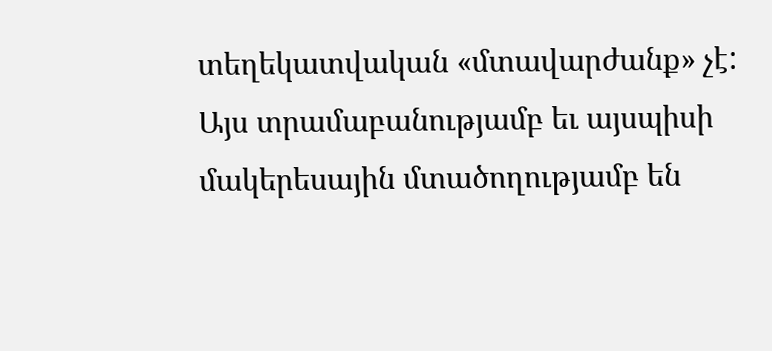տեղեկատվական «մտավարժանք» չէ: Այս տրամաբանությամբ եւ այսպիսի մակերեսային մտածողությամբ են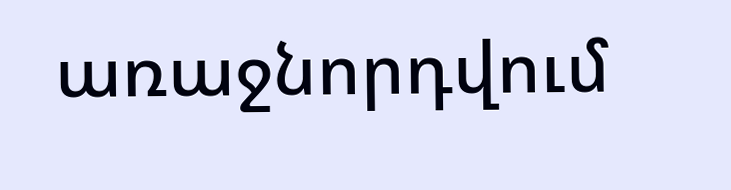առաջնորդվում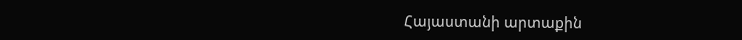Հայաստանի արտաքին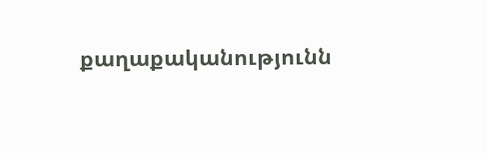քաղաքականությունն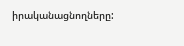իրականացնողները: